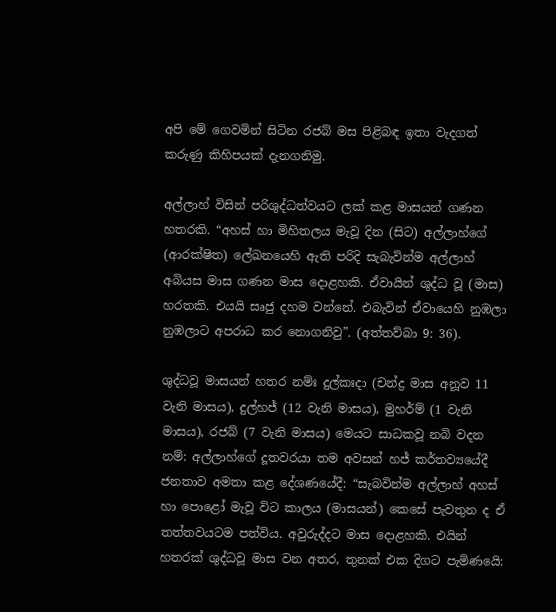අපි මේ ගෙවමින් සිටින රජබ් මස පිළිබඳ ඉතා වැදගත් කරුණු කිහිපයක් දැනගනිමු.

අල්ලාහ් විසින් පරිශුද්ධත්වයට ලක් කළ මාසයන් ගණන හතරකි. “අහස් හා මිහිතලය මැවූ දින (සිට) අල්ලාහ්ගේ (ආරක්ෂිත) ලේඛනයෙහි ඇති පරිදි සැබැවින්ම අල්ලාහ් අබියස මාස ගණන මාස දොළහකි. ඒවායින් ශුද්ධ වූ (මාස) හරතකි. එයයි සෘජු දහම වන්නේ. එබැවින් ඒවායෙහි නුඹලා නුඹලාට අපරාධ කර නොගනිවු”. (අත්තව්බා 9: 36).

ශුද්ධවූ මාසයන් හතර නම්ඃ දුල්කඃදා (චන්ද්‍ර මාස අනූව 11 වැනි මාසය), දුල්හජ් (12 වැනි මාසය), මුහර්ම් (1 වැනි මාසය), රජබ් (7 වැනි මාසය) මෙයට සාධකවූ නබි වදන නම්: අල්ලාහ්ගේ දූතවරයා තම අවසන් හජ් කර්තව්‍යයේදී ජනතාව අමතා කළ දේශණයේදී: “සැබවින්ම අල්ලාහ් අහස් හා පොළෝ මැවූ විට කාලය (මාසයන්) කෙසේ පැවතුන ද ඒ තත්තවයටම පත්විය. අවුරුද්දට මාස දොළහකි. එයින් හතරක් ශුද්ධවූ මාස වන අතර, තුනක් එක දිගට පැමිණයෙි: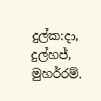දුල්ක:දා, දුල්හජ්, මුහර්රම්.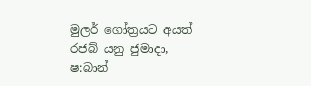මුලර් ගෝත්‍රයට අයත් රජබ් යනු ජුමාදා, ෂ:බාන්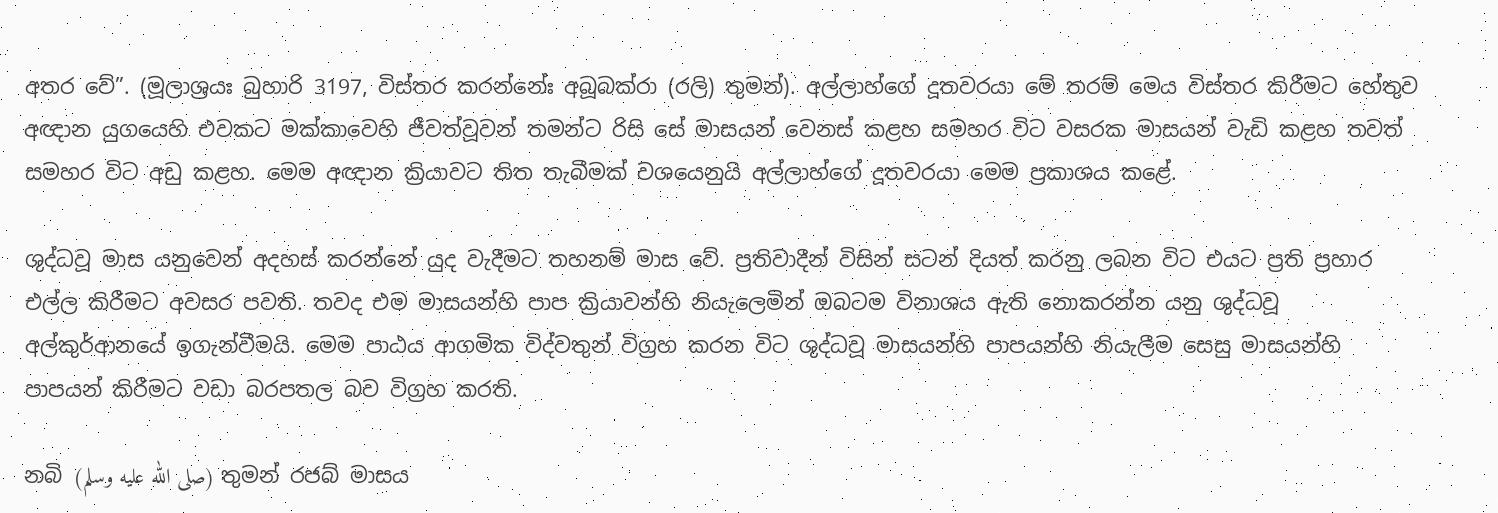අතර වේ”. (මූලාශ්‍රයඃ බුහාරි 3197, විස්තර කරන්නේඃ අබූබක්රා (රලි) තුමන්). අල්ලාහ්ගේ දූතවරයා මේ තරම් මෙය විස්තර කිරීමට හේතුව අඥාන යුගයෙහි එවකට මක්කාවෙහි ජීවත්වූවන් තමන්ට රිසි සේ මාසයන් වෙනස් කළහ සමහර විට වසරක මාසයන් වැඩි කළහ තවත් සමහර විට අඩු කළහ. මෙම අඥාන ක්‍රියාවට තිත තැබීමක් වශයෙනුයි අල්ලාහ්ගේ දූතවරයා මෙම ප්‍රකාශය කළේ.

ශුද්ධවූ මාස යනුවෙන් අදහස් කරන්නේ යුද වැදීමට තහනම් මාස වේ. ප්‍රතිවාදීන් විසින් සටන් දියත් කරනු ලබන විට එයට ප්‍රති ප්‍රහාර එල්ල කිරීමට අවසර පවති. තවද එම මාසයන්හි පාප ක්‍රියාවන්හි නියැලෙමින් ඔබටම විනාශය ඇති නොකරන්න යනු ශුද්ධවූ අල්කුර්ආනයේ ඉගැන්වීමයි. මෙම පාඨය ආගමික විද්වතුන් විග්‍රහ කරන විට ශුද්ධවූ මාසයන්හි පාපයන්හි නියැලීම සෙසු මාසයන්හි පාපයන් කිරීමට වඩා බරපතල බව විග්‍රහ කරති.

නබි (صلى الله عليه وسلم) තුමන් රජබ් මාසය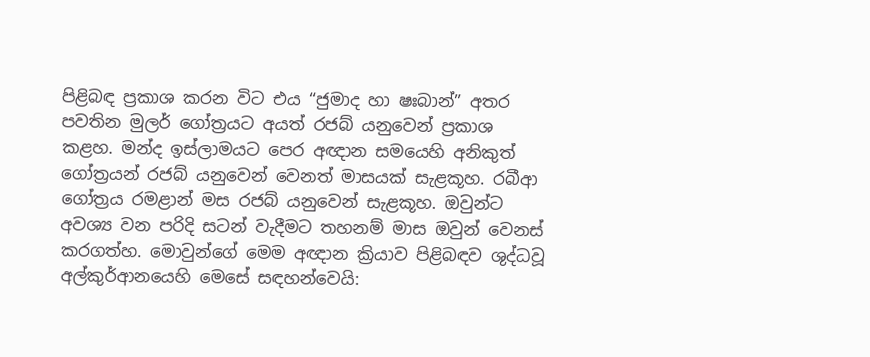පිළිබඳ ප්‍රකාශ කරන විට එය “ජුමාද හා ෂඃබාන්” අතර පවතින මුලර් ගෝත්‍රයට අයත් රජබ් යනුවෙන් ප්‍රකාශ කළහ. මන්ද ඉස්ලාමයට පෙර අඥාන සමයෙහි අනිකුත් ගෝත්‍රයන් රජබ් යනුවෙන් වෙනත් මාසයක් සැළකූහ. රබීආ ගෝත්‍රය රමළාන් මස රජබ් යනුවෙන් සැළකූහ. ඔවුන්ට අවශ්‍ය වන පරිදි සටන් වැදීමට තහනම් මාස ඔවුන් වෙනස් කරගත්හ. මොවුන්ගේ මෙම අඥාන ක්‍රියාව පිළිබ‍ඳව ශුද්ධවූ අල්කුර්ආනයෙහි මෙසේ සඳහන්වෙයි: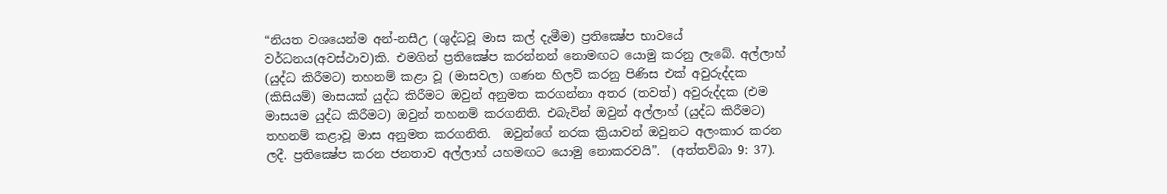“නියත වශයෙන්ම අන්-නසීඋ (ශුද්ධවූ මාස කල් දැමීම) ප්‍රතික්‍ෂේප භාවයේ වර්ධනය(අවස්ථාව)කි. එමගින් ප්‍රතික්‍ෂේප කරන්නන් නොමඟට යොමු කරනු ලැබේ. අල්ලාහ් (යුද්ධ කිරීමට) තහනම් කළා වූ (මාසවල) ගණන හිලව් කරනු පිණිස එක් අවුරුද්දක (කිසියම්) මාසයක් යුද්ධ කිරීමට ඔවුන් අනුමත කරගන්නා අතර (තවත්) අවුරුද්දක (එම මාසයම යුද්ධ කිරීමට) ඔවුන් තහනම් කරගනිති. එබැවින් ඔවුන් අල්ලාහ් (යුද්ධ කිරීමට) තහනම් කළාවූ මාස අනුමත කරගනිති.  ඔවුන්ගේ නරක ක්‍රියාවන් ඔවුනට අලංකාර කරන ලදී. ප්‍රතික්‍ෂේප කරන ජනතාව අල්ලාහ් යහමඟට යොමු නොකරවයි”.  (අත්තව්බා 9: 37).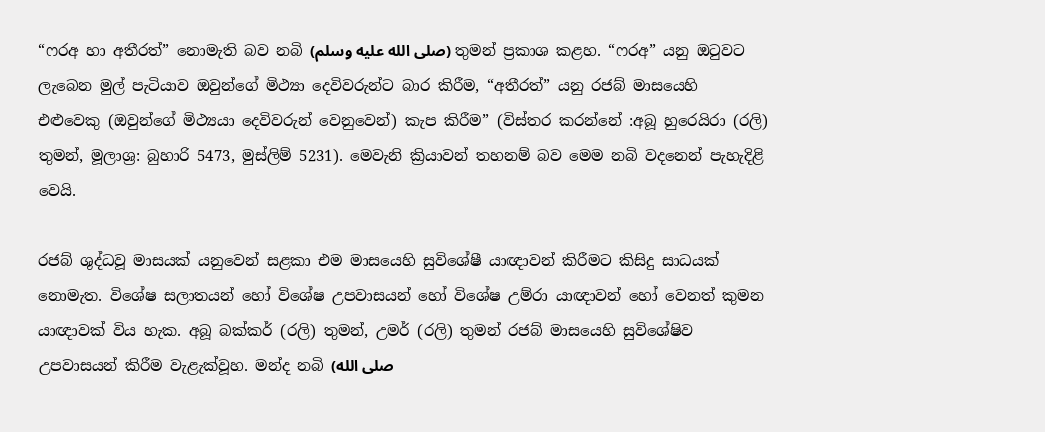“ෆරඅ හා අතීරත්” නොමැති බව නබි (صلى الله عليه وسلم) තුමන් ප්‍රකාශ කළහ. “ෆරඅ” යනු ඔටුවට ලැබෙන මුල් පැටියාව ඔවුන්ගේ මිථ්‍යා දෙවිවරුන්ට බාර කිරීම, “අතීරත්” යනු රජබ් මාසයෙහි එළුවෙකු (ඔවුන්ගේ මිථ්‍යයා දෙවිවරුන් වෙනුවෙන්) කැප කිරීම” (විස්තර කරන්නේ :අබූ හුරෙයිරා (රලි) තුමන්, මූලාශ්‍ර: බුහාරි 5473, මුස්ලිම් 5231). මෙවැනි ක්‍රියාවන් තහනම් බව මෙම නබි වදනෙන් පැහැදිළි වෙයි.

රජබ් ශුද්ධවූ මාසයක් යනුවෙන් සළකා එම මාසයෙහි සුවිශේෂී යාඥාවන් කිරීමට කිසිදු සාධයක් නොමැත. විශේෂ සලාතයන් හෝ විශේෂ උපවාසයන් හෝ විශේෂ උම්රා යාඥාවන් හෝ වෙනත් කුමන යාඥාවක් විය හැක. අබූ බක්කර් (රලි) තුමන්, උමර් (රලි) තුමන් රජබ් මාසයෙහි සුවිශේෂිව උපවාසයන් කිරීම වැළැක්වූහ. මන්ද නබි (صلى الله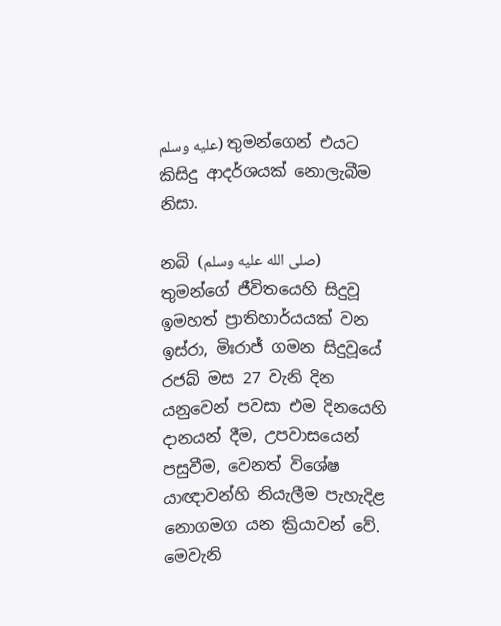عليه وسلم) තුමන්ගෙන් එයට කිසිදු ආදර්ශයක් නොලැබීම නිසා.

නබි (صلى الله عليه وسلم) තුමන්ගේ ජීවිතයෙහි සිදුවූ ඉමහත් ප්‍රාතිහාර්යයක් වන ඉස්රා, මිඃරාජ් ගමන සිදුවූයේ රජබ් මස 27 වැනි දින යනුවෙන් පවසා එම දිනයෙහි දානයන් දීම, උපවාසයෙන් පසුවීම, වෙනත් විශේෂ යාඥාවන්හි නියැලීම පැහැදිළ නොගමග යන ක්‍රියාවන් වේ. මෙවැනි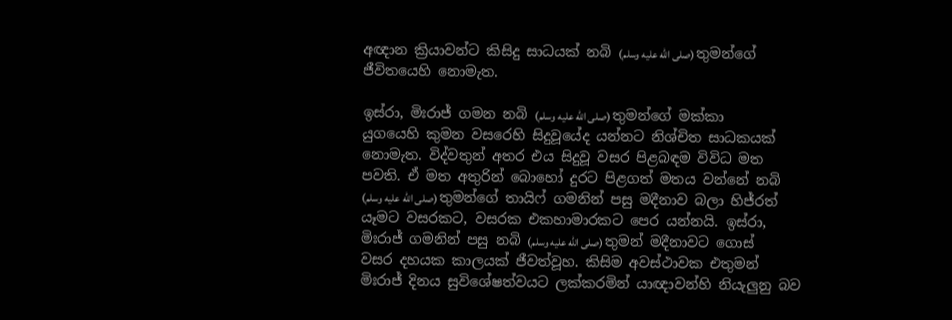අඥාන ක්‍රියාවන්ට කිසිදු සාධයක් නබි (صلى الله عليه وسلم) තුමන්ගේ ජීවිතයෙහි නොමැත.

ඉස්රා, මිඃරාජ් ගමන නබි (صلى الله عليه وسلم) තුමන්ගේ මක්කා යුගයෙහි කුමන වසරෙහි සිදුවූයේද යන්නට නිශ්චිත සාධකයක් නොමැත. විද්වතුන් අතර එය සිදුවූ වසර පිළබඳම විවිධ මත පවති. ඒ මත අතුරින් බොහෝ දුරට පිළගත් මතය වන්නේ නබි (صلى الله عليه وسلم) තුමන්ගේ තායිෆ් ගමනින් පසු මදීනාව බලා හිජ්රත් යෑමට වසරකට, වසරක එකහාමාරකට පෙර යන්නයි. ඉස්රා, මිඃරාජ් ගමනින් පසු නබි (صلى الله عليه وسلم) තුමන් මදීනාවට ගොස් වසර දහයක කාලයක් ජීවත්වූහ. කිසිම අවස්ථාවක එතුමන් මිඃරාජ් දිනය සුවිශේෂත්වයට ලක්කරමින් යාඥාවන්හි නියැලුනු බව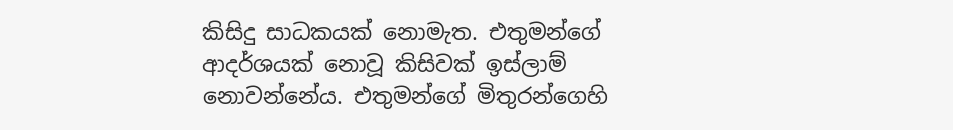කිසිදු සාධකයක් නොමැත. එතුමන්ගේ ආදර්ශයක් නොවූ කිසිවක් ඉස්ලාම් නොවන්නේය. එතුමන්ගේ මිතුරන්ගෙහි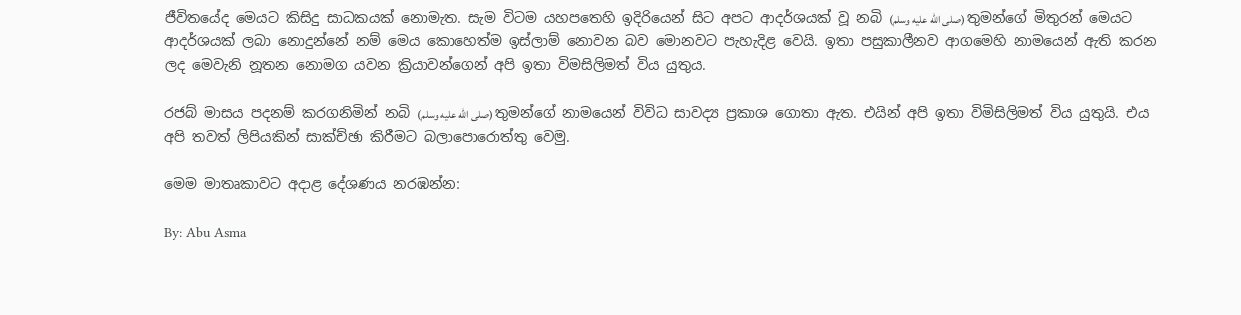ජීවිතයේද මෙයට කිසිදු සාධකයක් නොමැත. සැම විටම යහපතෙහි ඉදිරියෙන් සිට අපට ආදර්ශයක් වූ නබි (صلى الله عليه وسلم) තුමන්ගේ මිතුරන් මෙයට ආදර්ශයක් ලබා නොදුන්නේ නම් මෙය කොහෙත්ම ඉස්ලාම් නොවන බව මොනවට පැහැදිළ වෙයි. ඉතා පසුකාලීනව ආගමෙහි නාමයෙන් ඇති කරන ලද මෙවැනි නූතන නොමග යවන ක්‍රියාවන්ගෙන් අපි ඉතා විමසිලිමත් විය යුතුය.

රජබ් මාසය පදනම් කරගනිමින් නබි (صلى الله عليه وسلم) තුමන්ගේ නාමයෙන් විවිධ සාවද්‍ය ප්‍රකාශ ගොතා ඇත. එයින් අපි ඉතා විමිසිලිමත් විය යුතුයි. එය අපි තවත් ලිපියකින් සාක්ච්ඡා කිරීමට බලාපොරොත්තු වෙමු.

මෙම මාතෘකාවට අදාළ දේශණය නරඹන්න:

By: Abu Asma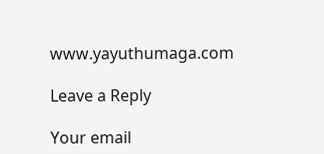www.yayuthumaga.com

Leave a Reply

Your email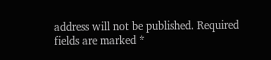address will not be published. Required fields are marked *